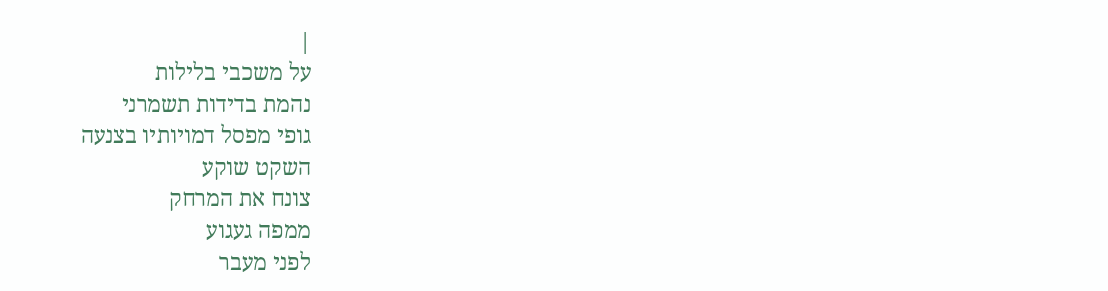|
על משכבי בלילות
נהמת בדידות תשמרני
גופי מפסל דמויותיו בצנעה
השקט שוקע
צונח את המרחק
ממפה געגוע
לפני מעבר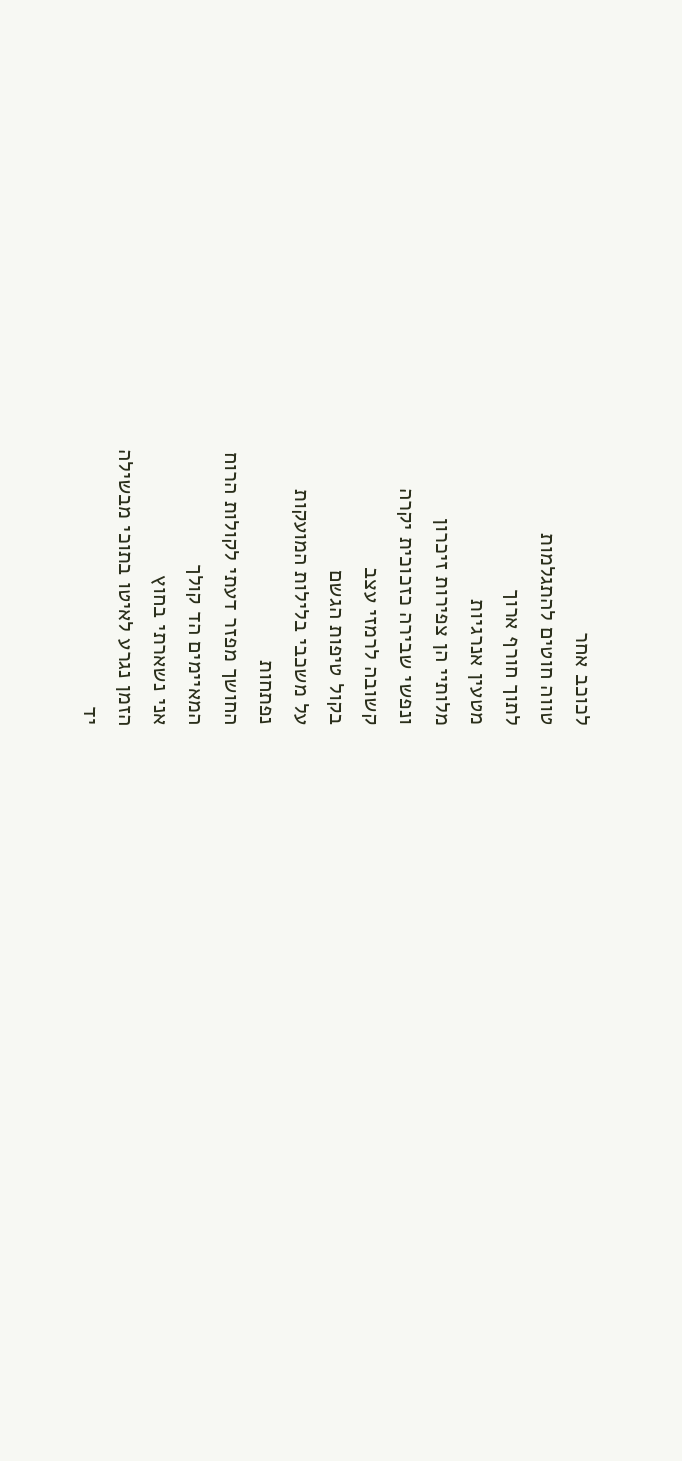לכוכב אחר
טווה חוטים להתגלמות
לתוך חורף ארוך
מטעין אנרגיות
מלותיי הן צפירות זיכרון
ונפשי שבירה כזכוכית יקרה
קשובה לרמזי עצב
בקול טיפות הגשם
על משכבי בלילות המועקות
נפתחות
החושך מפזר דעתי לקולות הרוח
המאיימים הד קולך
אני נשארתי בחוץ
הזמן נגרע לאיטו בתוכי מבשילה
יד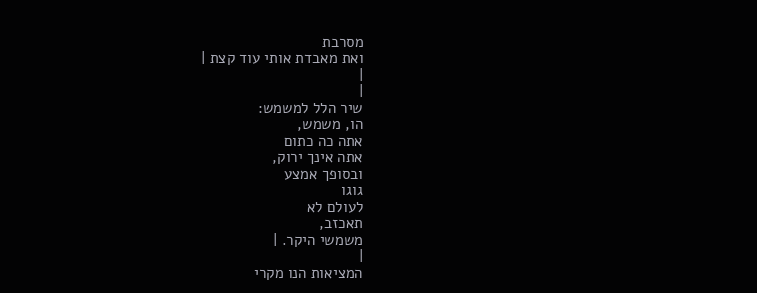מסרבת
ואת מאבדת אותי עוד קצת |
|
|
שיר הלל למשמש:
הו, משמש,
אתה כה כתום
אתה אינך ירוק,
ובסופך אמצע
גוגו
לעולם לא
תאכזב,
משמשי היקר. |
|
המציאות הנו מקרי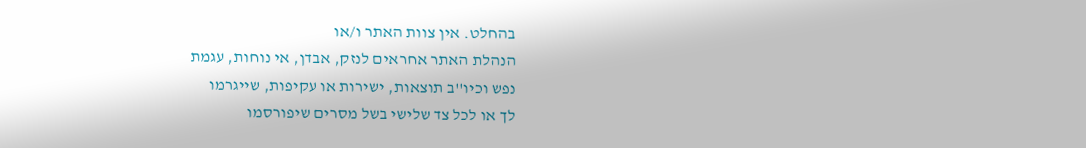בהחלט. אין צוות האתר ו/או
הנהלת האתר אחראים לנזק, אבדן, אי נוחות, עגמת
נפש וכיו''ב תוצאות, ישירות או עקיפות, שייגרמו
לך או לכל צד שלישי בשל מסרים שיפורסמו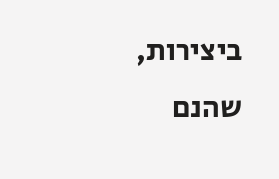ביצירות, שהנם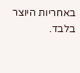באחריות היוצר בלבד.